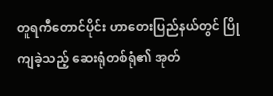တူရကီတောင်ပိုင်း ဟာတေးပြည်နယ်တွင် ပြိုကျခဲ့သည့် ဆေးရုံတစ်ရုံ၏ အုတ်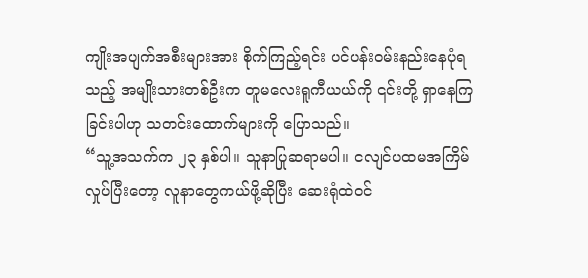ကျိုးအပျက်အစီးများအား စိုက်ကြည့်ရင်း ပင်ပန်းဝမ်းနည်းနေပုံရသည့် အမျိုးသားတစ်ဦးက တူမလေးရူကီယယ်ကို ၎င်းတို့ ရှာနေကြခြင်းပါဟု သတင်းထောက်များကို ပြောသည်။
“သူ့အသက်က ၂၃ နှစ်ပါ။ သူနာပြုဆရာမပါ။ ငလျင်ပထမအကြိမ် လှုပ်ပြီးတော့ လူနာတွေကယ်ဖို့ဆိုပြီး ဆေးရုံထဲဝင်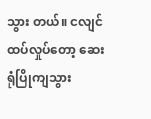သွား တယ်။ ငလျင်ထပ်လှုပ်တော့ ဆေးရုံပြိုကျသွား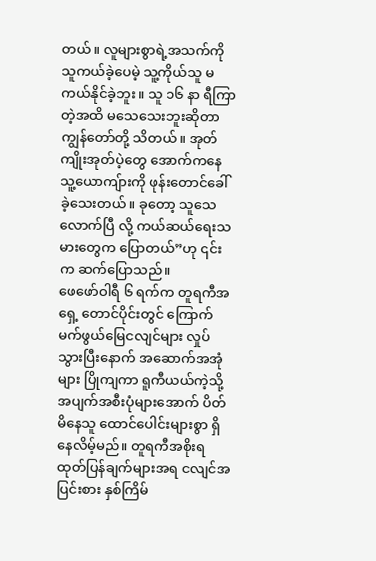တယ်။ လူများစွာရဲ့အသက်ကို သူကယ်ခဲ့ပေမဲ့ သူ့ကိုယ်သူ မကယ်နိုင်ခဲ့ဘူး။ သူ ၁၆ နာ ရီကြာတဲ့အထိ မသေသေးဘူးဆိုတာ ကျွန်တော်တို့ သိတယ်။ အုတ်ကျိုးအုတ်ပဲ့တွေ အောက်ကနေ သူ့ယောကျ်ားကို ဖုန်းတောင်ခေါ်ခဲ့သေးတယ်။ ခုတော့ သူသေလောက်ပြီ လို့ ကယ်ဆယ်ရေးသမားတွေက ပြောတယ်”ဟု ၎င်းက ဆက်ပြောသည်။
ဖေဖော်ဝါရီ ၆ ရက်က တူရကီအရှေ့ တောင်ပိုင်းတွင် ကြောက်မက်ဖွယ်မြေငလျင်များ လှုပ်သွားပြီးနောက် အဆောက်အအုံများ ပြိုကျကာ ရူကီယယ်ကဲ့သို့ အပျက်အစီးပုံများအောက် ပိတ်မိနေသူ ထောင်ပေါင်းများစွာ ရှိနေလိမ့်မည်။ တူရကီအစိုးရထုတ်ပြန်ချက်များအရ ငလျင်အပြင်းစား နှစ်ကြိမ်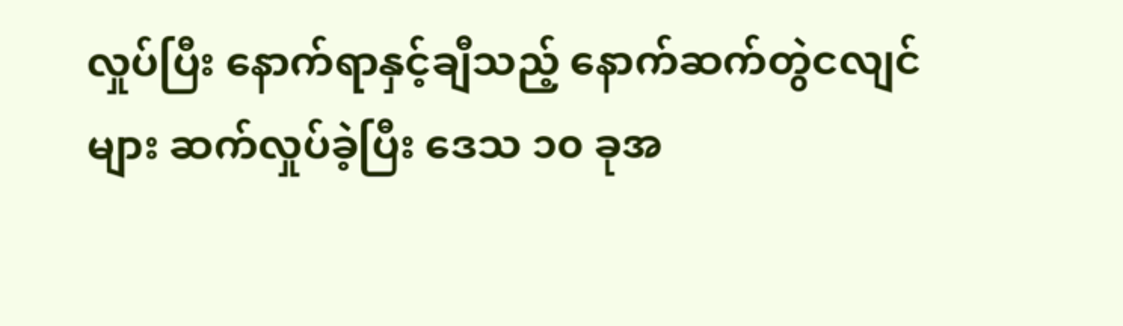လှုပ်ပြီး နောက်ရာနှင့်ချီသည့် နောက်ဆက်တွဲငလျင်များ ဆက်လှုပ်ခဲ့ပြီး ဒေသ ၁၀ ခုအ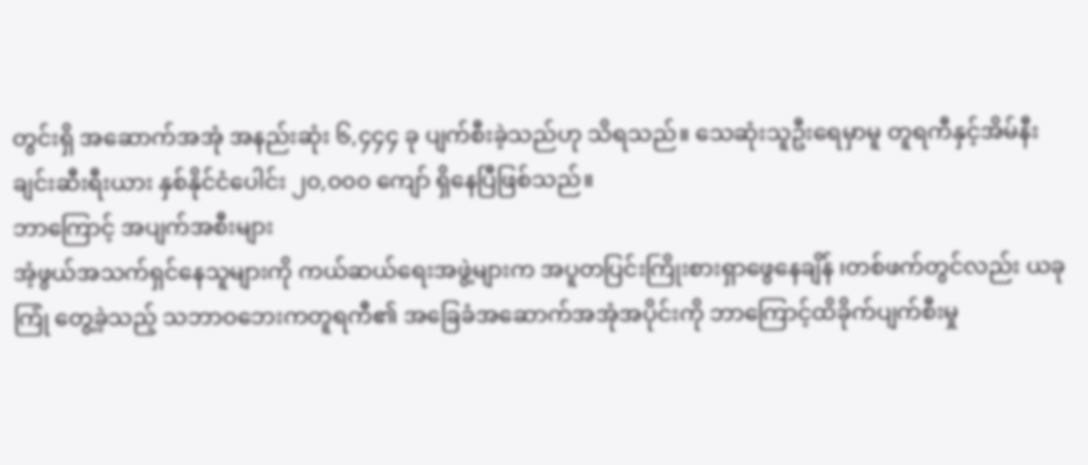တွင်းရှိ အဆောက်အအုံ အနည်းဆုံး ၆,၄၄၄ ခု ပျက်စီးခဲ့သည်ဟု သိရသည်။ သေဆုံးသူဦးရေမှာမူ တူရကီနှင့်အိမ်နီးချင်းဆီးရီးယား နှစ်နိုင်ငံပေါင်း ၂၀,၀၀၀ ကျော် ရှိနေပြီဖြစ်သည်။
ဘာကြောင့် အပျက်အစီးများ
အံ့ဖွယ်အသက်ရှင်နေသူများကို ကယ်ဆယ်ရေးအဖွဲ့များက အပူတပြင်းကြိုးစားရှာဖွေနေချိန် ၊တစ်ဖက်တွင်လည်း ယခုကြုံ တွေ့ခဲ့သည့် သဘာဝဘေးကတူရကီ၏ အခြေခံအဆောက်အအုံအပိုင်းကို ဘာကြောင့်ထိခိုက်ပျက်စီးမှု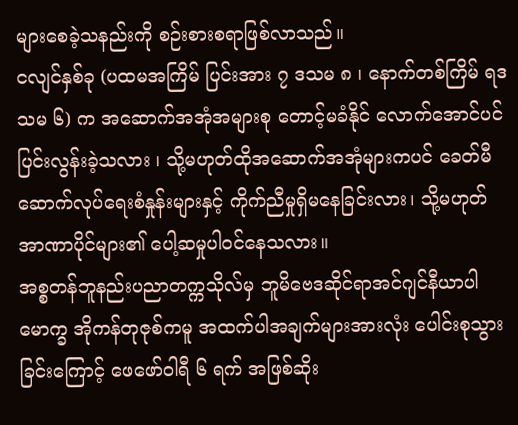များစေခဲ့သနည်းကို စဉ်းစားစရာဖြစ်လာသည်။
ငလျင်နှစ်ခု (ပထမအကြိမ် ပြင်းအား ၇ ဒသမ ၈ ၊ နောက်တစ်ကြိမ် ရဒသမ ၆) က အဆောက်အအုံအများစု တောင့်မခံနိုင် လောက်အောင်ပင် ပြင်းလွန်းခဲ့သလား ၊ သို့မဟုတ်ထိုအဆောက်အအုံများကပင် ခေတ်မီဆောက်လုပ်ရေးစံနှုန်းများနှင့် ကိုက်ညီမှုရှိမနေခြင်းလား၊ သို့မဟုတ် အာဏာပိုင်များ၏ ပေါ့ဆမှုပါဝင်နေသလား။
အစ္စတန်ဘူနည်းပညာတက္ကသိုလ်မှ ဘူမိဗေဒဆိုင်ရာအင်ဂျင်နီယာပါမောက္ခ အိုကန်တုဇုစ်ကမူ အထက်ပါအချက်များအားလုံး ပေါင်းစုသွားခြင်းကြောင့် ဖေဖော်ဝါရီ ၆ ရက် အဖြစ်ဆိုး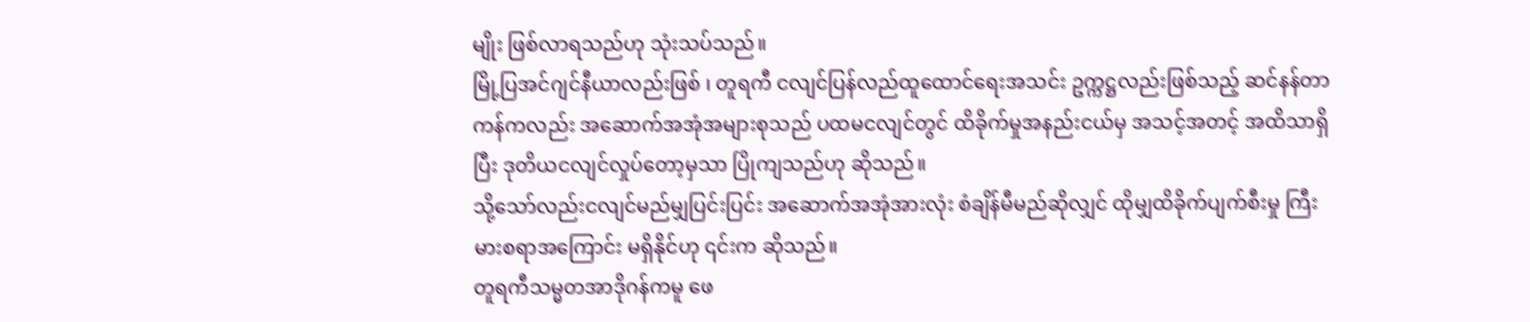မျိုး ဖြစ်လာရသည်ဟု သုံးသပ်သည်။
မြို့ပြအင်ဂျင်နီယာလည်းဖြစ် ၊ တူရကီ ငလျင်ပြန်လည်ထူထောင်ရေးအသင်း ဥက္ကဋ္ဌလည်းဖြစ်သည့် ဆင်နန်တာကန်ကလည်း အဆောက်အအုံအများစုသည် ပထမငလျင်တွင် ထိခိုက်မှုအနည်းငယ်မှ အသင့်အတင့် အထိသာရှိပြီး ဒုတိယငလျင်လှုပ်တော့မှသာ ပြိုကျသည်ဟု ဆိုသည်။
သို့သော်လည်းငလျင်မည်မျှပြင်းပြင်း အဆောက်အအုံအားလုံး စံချိန်မီမည်ဆိုလျှင် ထိုမျှထိခိုက်ပျက်စီးမှု ကြီးမားစရာအကြောင်း မရှိနိုင်ဟု ၎င်းက ဆိုသည်။
တူရကီသမ္မတအာဒိုဂန်ကမူ ဖေ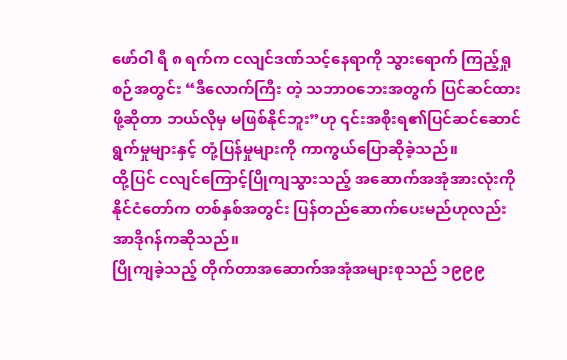ဖော်ဝါ ရီ ၈ ရက်က ငလျင်ဒဏ်သင့်နေရာကို သွားရောက် ကြည့်ရှုစဉ်အတွင်း “ဒီလောက်ကြီး တဲ့ သဘာဝဘေးအတွက် ပြင်ဆင်ထားဖို့ဆိုတာ ဘယ်လိုမှ မဖြစ်နိုင်ဘူး”ဟု ၎င်းအစိုးရ၏ပြင်ဆင်ဆောင်ရွက်မှုများနှင့် တုံ့ပြန်မှုများကို ကာကွယ်ပြောဆိုခဲ့သည်။
ထို့ပြင် ငလျင်ကြောင့်ပြိုကျသွားသည့် အဆောက်အအုံအားလုံးကို နိုင်ငံတော်က တစ်နှစ်အတွင်း ပြန်တည်ဆောက်ပေးမည်ဟုလည်း အာဒိုဂန်ကဆိုသည်။
ပြိုကျခဲ့သည့် တိုက်တာအဆောက်အအုံအများစုသည် ၁၉၉၉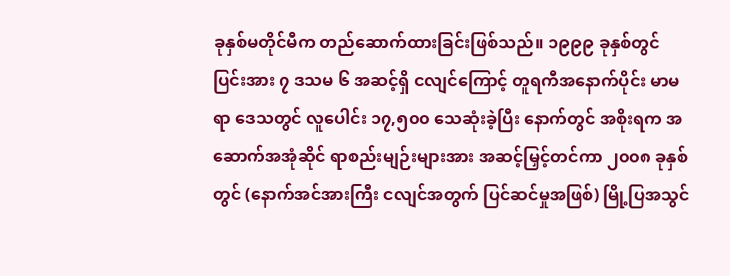ခုနှစ်မတိုင်မီက တည်ဆောက်ထားခြင်းဖြစ်သည်။ ၁၉၉၉ ခုနှစ်တွင် ပြင်းအား ၇ ဒသမ ၆ အဆင့်ရှိ ငလျင်ကြောင့် တူရကီအနောက်ပိုင်း မာမရာ ဒေသတွင် လူပေါင်း ၁၇,၅၀၀ သေဆုံးခဲ့ပြီး နောက်တွင် အစိုးရက အဆောက်အအုံဆိုင် ရာစည်းမျဉ်းများအား အဆင့်မြှင့်တင်ကာ ၂၀၀၈ ခုနှစ်တွင် (နောက်အင်အားကြီး ငလျင်အတွက် ပြင်ဆင်မှုအဖြစ်) မြို့ပြအသွင်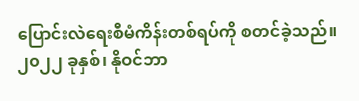ပြောင်းလဲရေးစီမံကိန်းတစ်ရပ်ကို စတင်ခဲ့သည်။
၂၀၂၂ ခုနှစ်၊ နိုဝင်ဘာ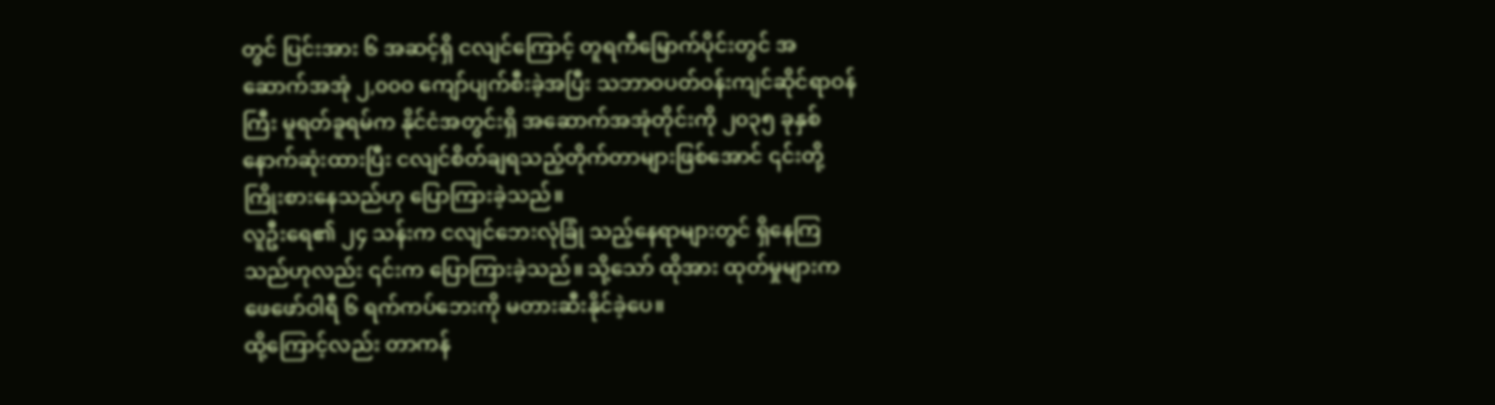တွင် ပြင်းအား ၆ အဆင့်ရှိ ငလျင်ကြောင့် တူရကီမြောက်ပိုင်းတွင် အဆောက်အအုံ ၂,၀၀၀ ကျော်ပျက်စီးခဲ့အပြီး သဘာဝပတ်ဝန်းကျင်ဆိုင်ရာဝန်ကြီး မူရတ်ခူရမ်က နိုင်ငံအတွင်းရှိ အဆောက်အအုံတိုင်းကို ၂၀၃၅ ခုနှစ်နောက်ဆုံးထားပြီး ငလျင်စိတ်ချရသည့်တိုက်တာများဖြစ်အောင် ၎င်းတို့ ကြိုးစားနေသည်ဟု ပြောကြားခဲ့သည်။
လူဦးရေ၏ ၂၄ သန်းက ငလျင်ဘေးလုံခြုံ သည့်နေရာများတွင် ရှိနေကြသည်ဟုလည်း ၎င်းက ပြောကြားခဲ့သည်။ သို့သော် ထိုအား ထုတ်မှုများက ဖေဖော်ဝါရီ ၆ ရက်ကပ်ဘေးကို မတားဆီးနိုင်ခဲ့ပေ။
ထို့ကြောင့်လည်း တာကန်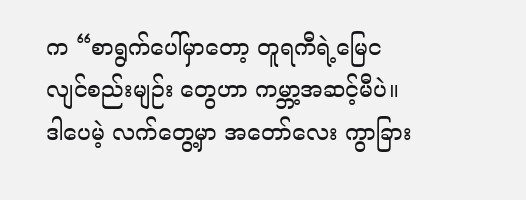က “စာရွက်ပေါ်မှာတော့ တူရကီရဲ့မြေငလျင်စည်းမျဉ်း တွေဟာ ကမ္ဘာ့အဆင့်မီပဲ။ ဒါပေမဲ့ လက်တွေ့မှာ အတော်လေး ကွာခြား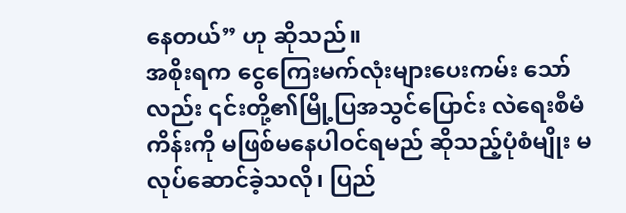နေတယ်” ဟု ဆိုသည်။
အစိုးရက ငွေကြေးမက်လုံးများပေးကမ်း သော်လည်း ၎င်းတို့၏မြို့ပြအသွင်ပြောင်း လဲရေးစီမံကိန်းကို မဖြစ်မနေပါဝင်ရမည် ဆိုသည့်ပုံစံမျိုး မလုပ်ဆောင်ခဲ့သလို၊ ပြည်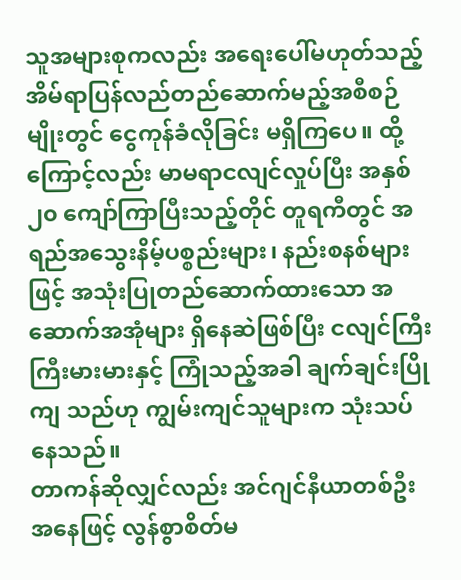သူအများစုကလည်း အရေးပေါ်မဟုတ်သည့် အိမ်ရာပြန်လည်တည်ဆောက်မည့်အစီစဉ်မျိုးတွင် ငွေကုန်ခံလိုခြင်း မရှိကြပေ။ ထို့ကြောင့်လည်း မာမရာငလျင်လှုပ်ပြီး အနှစ် ၂၀ ကျော်ကြာပြီးသည့်တိုင် တူရကီတွင် အရည်အသွေးနိမ့်ပစ္စည်းများ၊ နည်းစနစ်များဖြင့် အသုံးပြုတည်ဆောက်ထားသော အဆောက်အအုံများ ရှိနေဆဲဖြစ်ပြီး ငလျင်ကြီးကြီးမားမားနှင့် ကြုံသည့်အခါ ချက်ချင်းပြိုကျ သည်ဟု ကျွမ်းကျင်သူများက သုံးသပ်နေသည်။
တာကန်ဆိုလျှင်လည်း အင်ဂျင်နီယာတစ်ဦးအနေဖြင့် လွန်စွာစိတ်မ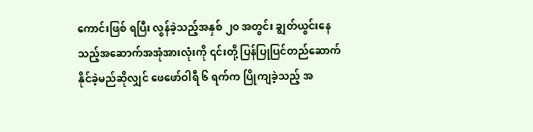ကောင်းဖြစ် ရပြီး လွန်ခဲ့သည့်အနှစ် ၂၀ အတွင်း ချွတ်ယွင်းနေသည့်အဆောက်အအုံအားလုံးကို ၎င်းတို့ ပြန်ပြုပြင်တည်ဆောက်နိုင်ခဲ့မည်ဆိုလျှင် ဖေဖော်ဝါရီ ၆ ရက်က ပြိုကျခဲ့သည့် အ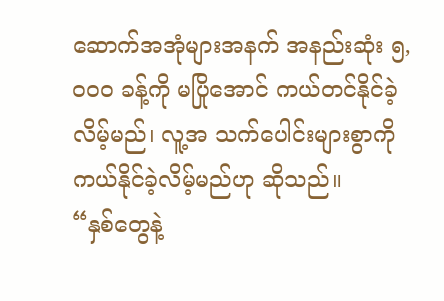ဆောက်အအုံများအနက် အနည်းဆုံး ၅,၀၀၀ ခန့်ကို မပြိုအောင် ကယ်တင်နိုင်ခဲ့လိမ့်မည်၊ လူ့အ သက်ပေါင်းများစွာကို ကယ်နိုင်ခဲ့လိမ့်မည်ဟု ဆိုသည်။
“နှစ်တွေနဲ့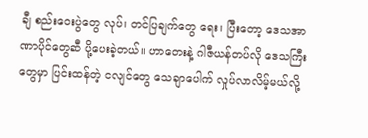ချီ စည်းဝေးပွဲတွေ လုပ်၊ တင်ပြချက်တွေ ရေး၊ ပြီးတော့ ဒေသအာဏာပိုင်တွေဆီ ပို့ပေးခဲ့တယ်။ ဟာတေးနဲ့ ဂါဇီယန်တပ်လို ဒေသကြီးတွေမှာ ပြင်းထန်တဲ့ ငလျင်တွေ သေချာပေါက် လှုပ်လာလိမ့်မယ်လို့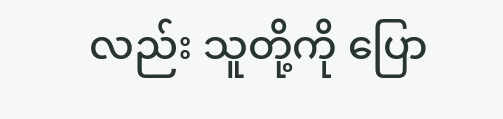လည်း သူတို့ကို ပြော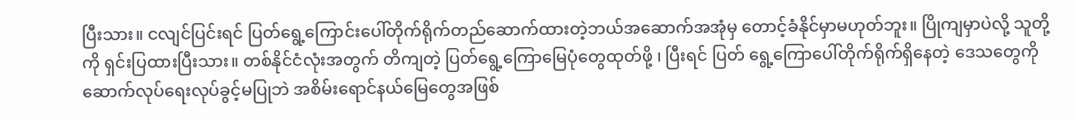ပြီးသား။ ငလျင်ပြင်းရင် ပြတ်ရွေ့ကြောင်းပေါ်တိုက်ရိုက်တည်ဆောက်ထားတဲ့ဘယ်အဆောက်အအုံမှ တောင့်ခံနိုင်မှာမဟုတ်ဘူး။ ပြိုကျမှာပဲလို့ သူတို့ကို ရှင်းပြထားပြီးသား။ တစ်နိုင်ငံလုံးအတွက် တိကျတဲ့ ပြတ်ရွေ့ကြောမြေပုံတွေထုတ်ဖို့ ၊ ပြီးရင် ပြတ် ရွေ့ကြောပေါ်တိုက်ရိုက်ရှိနေတဲ့ ဒေသတွေကို ဆောက်လုပ်ရေးလုပ်ခွင့်မပြုဘဲ အစိမ်းရောင်နယ်မြေတွေအဖြစ်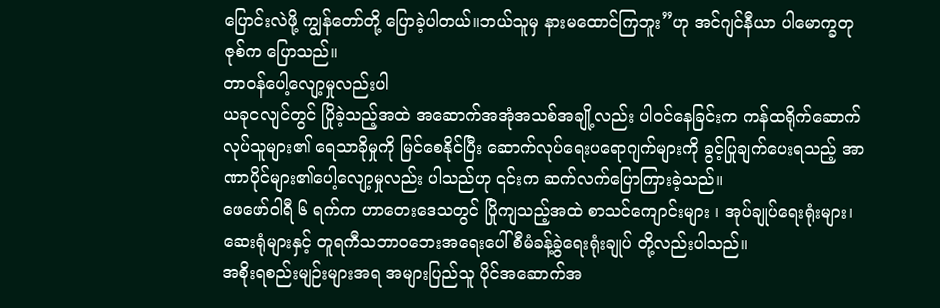ပြောင်းလဲဖို့ ကျွန်တော်တို့ ပြောခဲ့ပါတယ်။ဘယ်သူမှ နားမထောင်ကြဘူး”ဟု အင်ဂျင်နီယာ ပါမောက္ခတုဇုစ်က ပြောသည်။
တာဝန်ပေါ့လျော့မှုလည်းပါ
ယခုငလျင်တွင် ပြိုခဲ့သည့်အထဲ အဆောက်အအုံအသစ်အချို့လည်း ပါဝင်နေခြင်းက ကန်ထရိုက်ဆောက်လုပ်သူများ၏ ရေသာခိုမှုကို မြင်စေနိုင်ပြီး ဆောက်လုပ်ရေးပရောဂျက်များကို ခွင့်ပြုချက်ပေးရသည့် အာဏာပိုင်များ၏ပေါ့လျော့မှုလည်း ပါသည်ဟု ၎င်းက ဆက်လက်ပြောကြားခဲ့သည်။
ဖေဖော်ဝါရီ ၆ ရက်က ဟာတေးဒေသတွင် ပြိုကျသည့်အထဲ စာသင်ကျောင်းများ ၊ အုပ်ချုပ်ရေးရုံးများ၊ ဆေးရုံများနှင့် တူရကီသဘာဝဘေးအရေးပေါ်စီမံခန့်ခွဲရေးရုံးချုပ် တို့လည်းပါသည်။
အစိုးရစည်းမျဉ်းများအရ အများပြည်သူ ပိုင်အဆောက်အ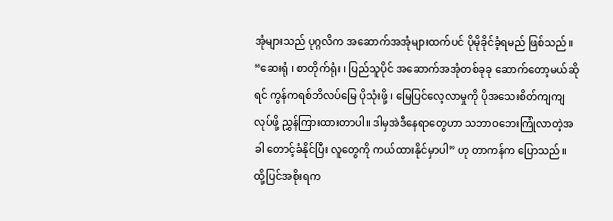အုံများသည် ပုဂ္ဂလိက အဆောက်အအုံများထက်ပင် ပိုမိုခိုင်ခံ့ရမည် ဖြစ်သည်။ “ဆေးရုံ ၊ စာတိုက်ရုံး ၊ ပြည်သူပိုင် အဆောက်အအုံတစ်ခုခု ဆောက်တော့မယ်ဆိုရင် ကွန်ကရစ်ဘိလပ်မြေ ပိုသုံးဖို့ ၊ မြေပြင်လေ့လာမှုကို ပိုအသေးစိတ်ကျကျလုပ်ဖို့ ညွှန်ကြားထားတာပါ။ ဒါမှအဲဒီနေရာတွေဟာ သဘာဝဘေးကြုံလာတဲ့အခါ တောင့်ခံနိုင်ပြီး လူတွေကို ကယ်ထားနိုင်မှာပါ” ဟု တာကန်က ပြောသည်။
ထို့ပြင်အစိုးရက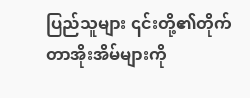ပြည်သူများ ၎င်းတို့၏တိုက်တာအိုးအိမ်များကို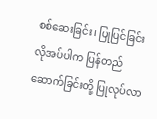စစ်ဆေးခြင်း၊ ပြုပြင်ခြင်း လိုအပ်ပါက ပြန်တည်ဆောက်ခြင်းတို့ ပြုလုပ်လာ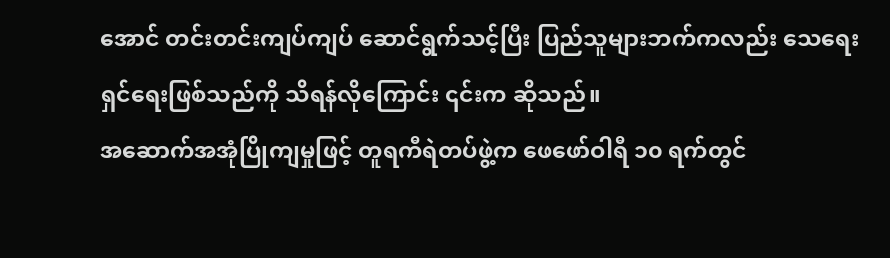အောင် တင်းတင်းကျပ်ကျပ် ဆောင်ရွက်သင့်ပြီး ပြည်သူများဘက်ကလည်း သေရေးရှင်ရေးဖြစ်သည်ကို သိရန်လိုကြောင်း ၎င်းက ဆိုသည်။
အဆောက်အအုံပြိုကျမှုဖြင့် တူရကီရဲတပ်ဖွဲ့က ဖေဖော်ဝါရီ ၁၀ ရက်တွင်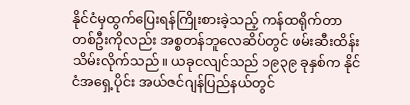နိုင်ငံမှထွက်ပြေးရန်ကြိုးစားခဲ့သည့် ကန်ထရိုက်တာ တစ်ဦးကိုလည်း အစ္စတန်ဘူလေဆိပ်တွင် ဖမ်းဆီးထိန်းသိမ်းလိုက်သည်။ ယခုငလျင်သည် ၁၉၃၉ ခုနှစ်က နိုင်ငံအရှေ့ပိုင်း အယ်ဇင်ဂျန်ပြည်နယ်တွင်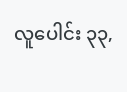လူပေါင်း ၃၃,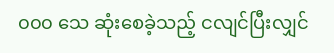၀၀၀ သေ ဆုံးစေခဲ့သည့် ငလျင်ပြီးလျှင်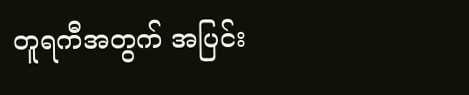တူရကီအတွက် အပြင်း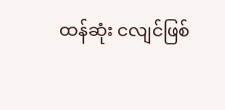ထန်ဆုံး ငလျင်ဖြစ်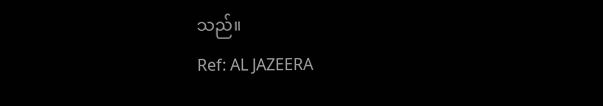သည်။
Ref: AL JAZEERA